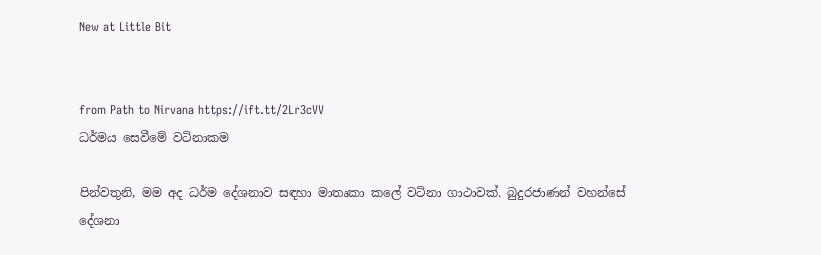New at Little Bit


from Path to Nirvana https://ift.tt/2Lr3cVV
ධර්මය සෙවීමේ වටිනාකම

පින්වතුනි, මම අද ධර්ම දේශනාව සඳහා මාතෘකා කලේ වටිනා ගාථාවක්. බුදුරජාණන් වහන්සේ දේශනා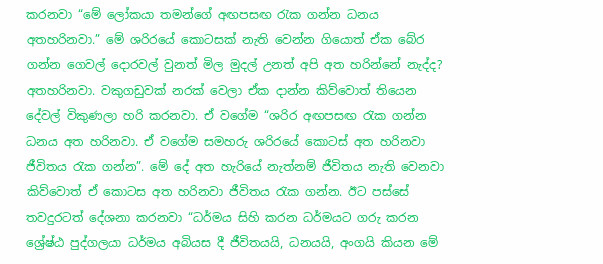කරනවා “මේ ලෝකයා තමන්ගේ අඟපසඟ රැක ගන්න ධනය අතහරිනවා.” මේ ශරිරයේ කොටසක් නැති වෙන්න ගියොත් ඒක බේර ගන්න ගෙවල් දොරවල් වුනත් මිල මුදල් උනත් අපි අත හරින්නේ නැද්ද? අතහරිනවා. වකුගඩුවක් නරක් වෙලා ඒක දාන්න කිව්වොත් තියෙන දේවල් විකුණලා හරි කරනවා. ඒ වගේම “ශරිර අඟපසඟ රැක ගන්න ධනය අත හරිනවා. ඒ වගේම සමහරු ශරිරයේ කොටස් අත හරිනවා ජීවිතය රැක ගන්න”. මේ දේ අත හැරියේ නැත්නම් ජීවිතය නැති වෙනවා කිව්වොත් ඒ කොටස අත හරිනවා ජීවිතය රැක ගන්න. ඊට පස්සේ තවදුරටත් දේශනා කරනවා “ධර්මය සිහි කරන ධර්මයට ගරු කරන ශ්‍රේෂ්ඨ පුද්ගලයා ධර්මය අබියස දී ජීවිතයයි, ධනයයි, අංගයි කියන මේ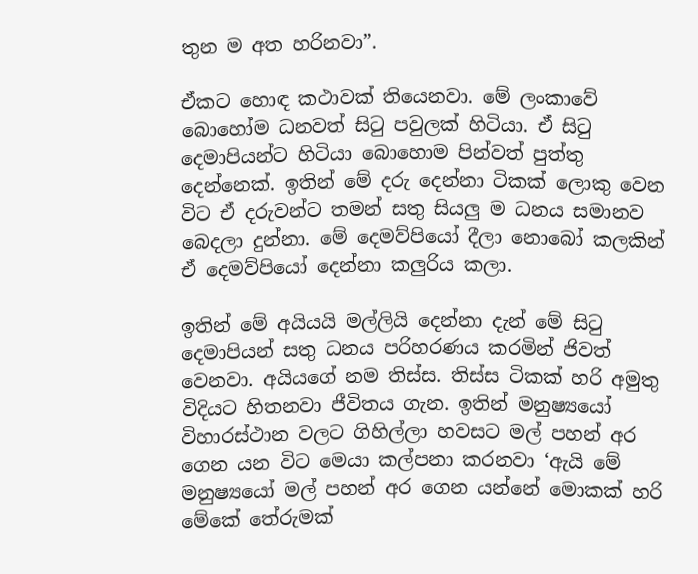තුන ම අත හරිනවා”.

ඒකට හොඳ කථාවක් තියෙනවා. මේ ලංකාවේ බොහෝම ධනවත් සිටු පවුලක් හිටියා. ඒ සිටු දෙමාපියන්ට හිටියා බොහොම පින්වත් පුත්තු දෙන්නෙක්. ඉතින් මේ දරු දෙන්නා ටිකක් ලොකු වෙන විට ඒ දරුවන්ට තමන් සතු සියලු ම ධනය සමානව බෙදලා දුන්නා. මේ දෙමව්පියෝ දීලා නොබෝ කලකින් ඒ දෙමව්පියෝ දෙන්නා කලුරිය කලා.

ඉතින් මේ අයියයි මල්ලියි දෙන්නා දැන් මේ සිටු දෙමාපියන් සතු ධනය පරිහරණය කරමින් ජිවත් වෙනවා. අයියගේ නම තිස්ස. තිස්ස ටිකක් හරි අමුතු විදියට හිතනවා ජීවිතය ගැන. ඉතින් මනුෂ්‍යයෝ විහාරස්ථාන වලට ගිහිල්ලා හවසට මල් පහන් අර ගෙන යන විට මෙයා කල්පනා කරනවා ‘ඇයි මේ මනුෂ්‍යයෝ මල් පහන් අර ගෙන යන්නේ මොකක් හරි මේකේ තේරුමක්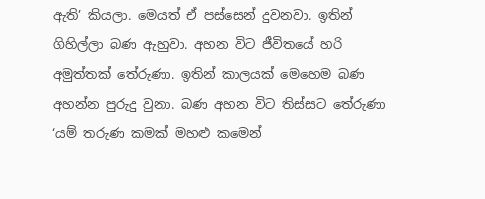ඇති’ කියලා. මෙයත් ඒ පස්සෙන් දුවනවා. ඉතින් ගිහිල්ලා බණ ඇහුවා. අහන විට ජීවිතයේ හරි අමුත්තක් තේරුණා. ඉතින් කාලයක් මෙහෙම බණ අහන්න පුරුදු වුනා. බණ අහන විට තිස්සට තේරුණා ‘යම් තරුණ කමක් මහළු කමෙන්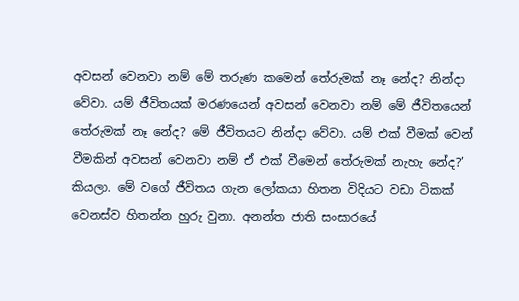අවසන් වෙනවා නම් මේ තරුණ කමෙන් තේරුමක් නෑ නේද? නින්දා වේවා. යම් ජීවිතයක් මරණයෙන් අවසන් වෙනවා නම් මේ ජීවිතයෙන් තේරුමක් නෑ නේද? මේ ජීවිතයට නින්දා වේවා. යම් එක් වීමක් වෙන් වීමකින් අවසන් වෙනවා නම් ඒ එක් වීමෙන් තේරුමක් නැහැ නේද?’ කියලා. මේ වගේ ජීවිතය ගැන ලෝකයා හිතන විදියට වඩා ටිකක් වෙනස්ව හිතන්න හුරු වුනා. අනන්ත ජාති සංසාරයේ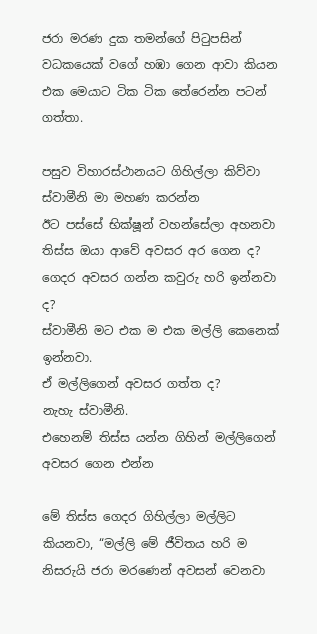ජරා මරණ දුක තමන්ගේ පිටුපසින් වධකයෙක් වගේ හඹා ගෙන ආවා කියන එක මෙයාට ටික ටික තේරෙන්න පටන් ගත්තා.

පසුව විහාරස්ථානයට ගිහිල්ලා කිව්වා
ස්වාමීනි මා මහණ කරන්න
ඊට පස්සේ භික්ෂූන් වහන්සේලා අහනවා
තිස්ස ඔයා ආවේ අවසර අර ගෙන ද? ගෙදර අවසර ගන්න කවුරු හරි ඉන්නවා ද?
ස්වාමීනි මට එක ම එක මල්ලි කෙනෙක් ඉන්නවා.
ඒ මල්ලිගෙන් අවසර ගත්ත ද?
නැහැ ස්වාමීනි.
එහෙනම් තිස්ස යන්න ගිහින් මල්ලිගෙන් අවසර ගෙන එන්න

මේ තිස්ස ගෙදර ගිහිල්ලා මල්ලිට කියනවා, “මල්ලි මේ ජීවිතය හරි ම නිසරුයි ජරා මරණෙන් අවසන් වෙනවා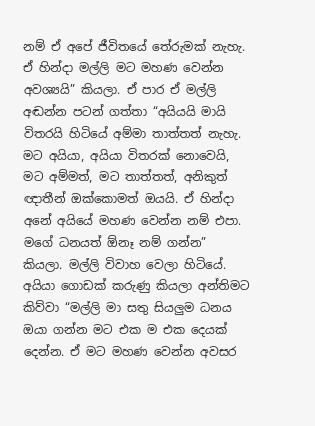නම් ඒ අපේ ජීවිතයේ තේරුමක් නැහැ. ඒ හින්දා මල්ලි මට මහණ වෙන්න අවශ්‍යයි” කියලා. ඒ පාර ඒ මල්ලි අඬන්න පටන් ගත්තා “අයියයි මායි විතරයි හිටියේ අම්මා තාත්තත් නැහැ. මට අයියා, අයියා විතරක් නොවෙයි, මට අම්මත්, මට තාත්තත්, අනිකුත් ඥාතීන් ඔක්කොමත් ඔයයි. ඒ හින්දා අනේ අයියේ මහණ වෙන්න නම් එපා. මගේ ධනයත් ඕනෑ නම් ගන්න” කියලා. මල්ලි විවාහ වෙලා හිටියේ. අයියා ගොඩක් කරුණු කියලා අන්තිමට කිව්වා “මල්ලි මා සතු සියලුම ධනය ඔයා ගන්න මට එක ම එක දෙයක් දෙන්න. ඒ මට මහණ වෙන්න අවසර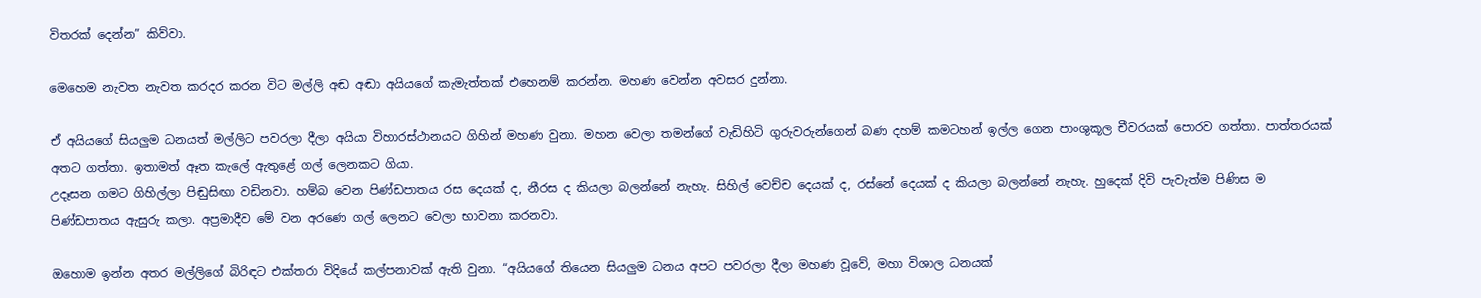විතරක් දෙන්න” කිව්වා.

මෙහෙම නැවත නැවත කරදර කරන විට මල්ලි අඬ අඬා අයියගේ කැමැත්තක් එහෙනම් කරන්න. මහණ වෙන්න අවසර දුන්නා.

ඒ අයියගේ සියලුම ධනයත් මල්ලිට පවරලා දීලා අයියා විහාරස්ථානයට ගිහින් මහණ වුනා. මහන වෙලා තමන්ගේ වැඩිහිටි ගුරුවරුන්ගෙන් බණ දහම් කමටහන් ඉල්ල ගෙන පාංශුකූල චීවරයක් පොරව ගත්තා. පාත්තරයක් අතට ගත්තා. ඉතාමත් ඈත කැලේ ඇතුළේ ගල් ලෙනකට ගියා.
උදෑසන ගමට ගිහිල්ලා පිඬුසිඟා වඩිනවා. හම්බ වෙන පිණ්ඩපාතය රස දෙයක් ද, නීරස ද කියලා බලන්නේ නැහැ. සිහිල් වෙච්ච දෙයක් ද, රස්නේ දෙයක් ද කියලා බලන්නේ නැහැ. හුදෙක් දිවි පැවැත්ම පිණිස ම පිණ්ඩපාතය ඇසුරු කලා. අප්‍රමාදීව මේ වන අරණෙ ගල් ලෙනට වෙලා භාවනා කරනවා.

ඔහොම ඉන්න අතර මල්ලිගේ බිරිඳට එක්තරා විදියේ කල්පනාවක් ඇති වුනා. “අයියගේ තියෙන සියලුම ධනය අපට පවරලා දීලා මහණ වූවේ, මහා විශාල ධනයක්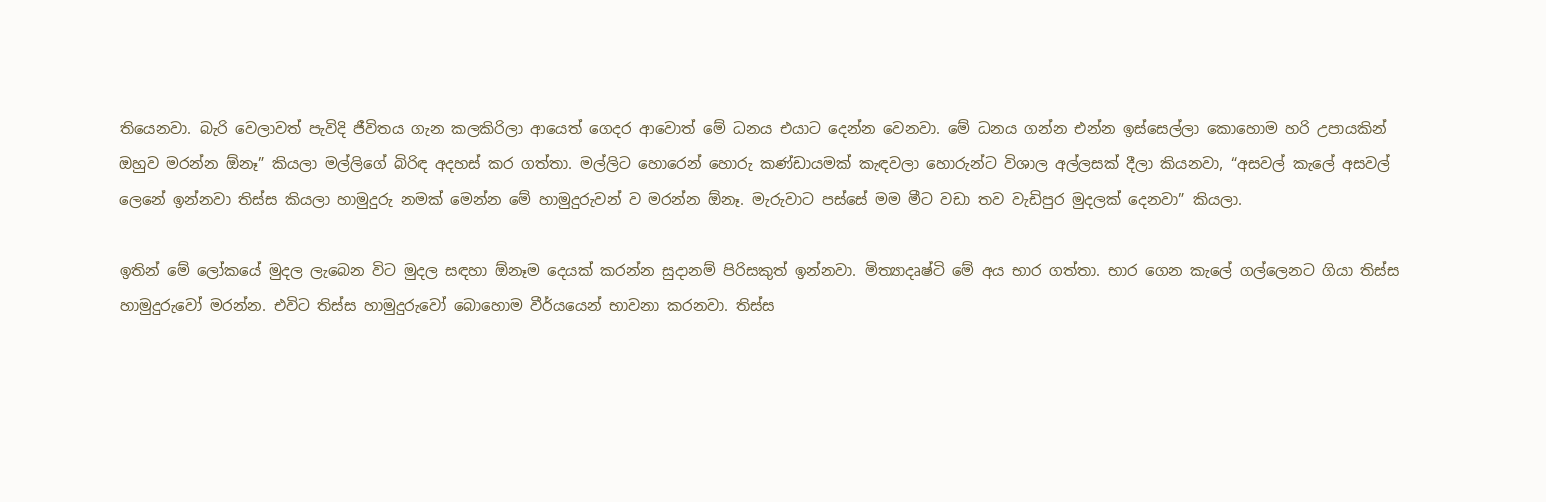තියෙනවා. බැරි වෙලාවත් පැවිදි ජීවිතය ගැන කලකිරිලා ආයෙත් ගෙදර ආවොත් මේ ධනය එයාට දෙන්න වෙනවා. මේ ධනය ගන්න එන්න ඉස්සෙල්ලා කොහොම හරි උපායකින් ඔහුව මරන්න ඕනෑ” කියලා මල්ලිගේ බිරිඳ අදහස් කර ගත්තා. මල්ලිට හොරෙන් හොරු කණ්ඩායමක් කැඳවලා හොරුන්ට විශාල අල්ලසක් දීලා කියනවා, “අසවල් කැලේ අසවල් ලෙනේ ඉන්නවා තිස්ස කියලා හාමුදුරු නමක් මෙන්න මේ හාමුදුරුවන් ව මරන්න ඕනෑ. මැරුවාට පස්සේ මම මීට වඩා තව වැඩිපුර මුදලක් දෙනවා” කියලා.

ඉතින් මේ ලෝකයේ මුදල ලැබෙන විට මුදල සඳහා ඕනෑම දෙයක් කරන්න සුදානම් පිරිසකුත් ඉන්නවා. මිත්‍යාදෘෂ්ටි මේ අය භාර ගත්තා. භාර ගෙන කැලේ ගල්ලෙනට ගියා තිස්ස හාමුදුරුවෝ මරන්න. එවිට තිස්ස හාමුදුරුවෝ බොහොම වීර්යයෙන් භාවනා කරනවා. තිස්ස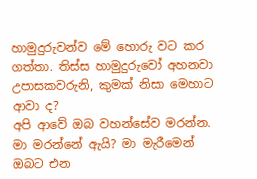හාමුදුරුවන්ව මේ හොරු වට කර ගත්තා. තිස්ස හාමුදුරුවෝ අහනවා
උපාසකවරුනි, කුමක් නිසා මෙහාට ආවා ද?
අපි ආවේ ඔබ වහන්සේව මරන්න.
මා මරන්නේ ඇයි? මා මැරීමෙන් ඔබට එන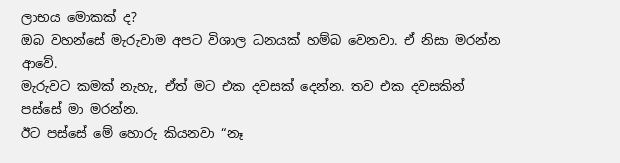ලාභය මොකක් ද?
ඔබ වහන්සේ මැරුවාම අපට විශාල ධනයක් හම්බ වෙනවා. ඒ නිසා මරන්න ආවේ.
මැරුවට කමක් නැහැ, ඒත් මට එක දවසක් දෙන්න. තව එක දවසකින් පස්සේ මා මරන්න.
ඊට පස්සේ මේ හොරු කියනවා “නෑ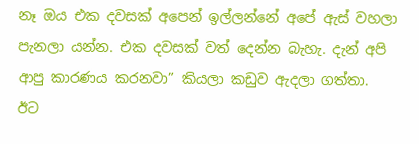නෑ ඔය එක දවසක් අපෙන් ඉල්ලන්නේ අපේ ඇස් වහලා පැනලා යන්න. එක දවසක් වත් දෙන්න බැහැ. දැන් අපි ආපු කාරණය කරනවා” කියලා කඩුව ඇදලා ගත්තා.
ඊට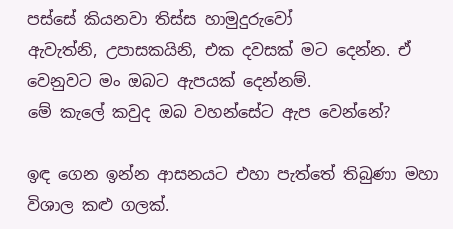පස්සේ කියනවා තිස්ස හාමුදුරුවෝ
ඇවැත්නි, උපාසකයිනි, එක දවසක් මට දෙන්න. ඒ වෙනුවට මං ඔබට ඇපයක් දෙන්නම්.
මේ කැලේ කවුද ඔබ වහන්සේට ඇප වෙන්නේ?

ඉඳ ගෙන ඉන්න ආසනයට එහා පැත්තේ තිබුණා මහා විශාල කළු ගලක්.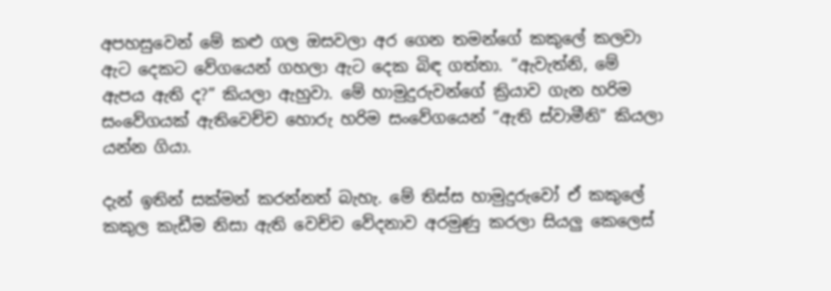අපහසුවෙන් මේ කළු ගල ඔසවලා අර ගෙන තමන්ගේ කකුලේ කලවා ඇට දෙකට වේගයෙන් ගහලා ඇට දෙක බිඳ ගත්තා. “ඇවැත්නි, මේ ඇපය ඇති ද?” කියලා ඇහුවා. මේ හාමුදුරුවන්ගේ ක්‍රියාව ගැන හරිම සංවේගයක් ඇතිවෙච්ච හොරු හරිම සංවේගයෙන් “ඇති ස්වාමීනි” කියලා යන්න ගියා.

දැන් ඉතින් සක්මන් කරන්නත් බැහැ. මේ තිස්ස හාමුදුරුවෝ ඒ කකුලේ කකුල කැඩීම නිසා ඇති වෙච්ච වේදනාව අරමුණු කරලා සියලු කෙලෙස්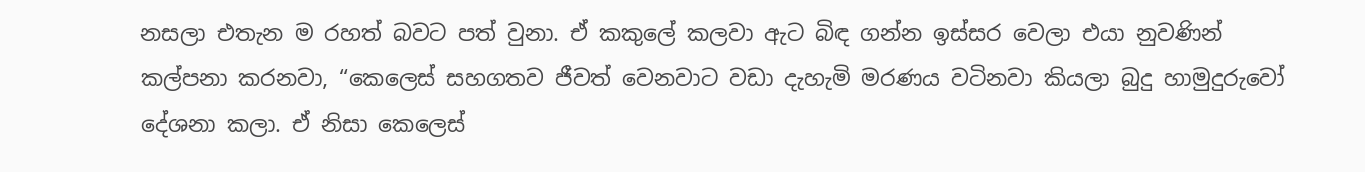නසලා එතැන ම රහත් බවට පත් වුනා. ඒ කකුලේ කලවා ඇට බිඳ ගන්න ඉස්සර වෙලා එයා නුවණින් කල්පනා කරනවා, “කෙලෙස් සහගතව ජීවත් වෙනවාට වඩා දැහැමි මරණය වටිනවා කියලා බුදු හාමුදුරුවෝ දේශනා කලා. ඒ නිසා කෙලෙස්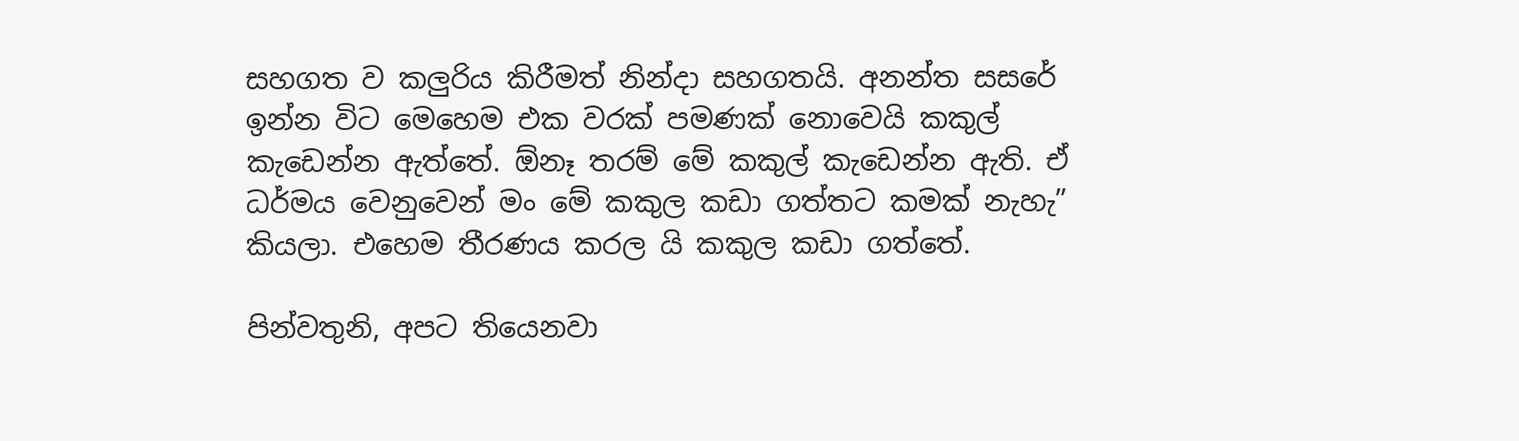සහගත ව කලුරිය කිරීමත් නින්දා සහගතයි. අනන්ත සසරේ ඉන්න විට මෙහෙම එක වරක් පමණක් නොවෙයි කකුල් කැඩෙන්න ඇත්තේ. ඕනෑ තරම් මේ කකුල් කැඩෙන්න ඇති. ඒ ධර්මය වෙනුවෙන් මං මේ කකුල කඩා ගත්තට කමක් නැහැ” කියලා. එහෙම තීරණය කරල යි කකුල කඩා ගත්තේ.

පින්වතුනි, අපට තියෙනවා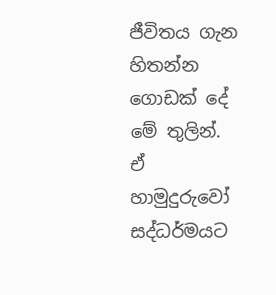ජීවිතය ගැන හිතන්න ගොඩක් දේ මේ තුලින්. ඒ හාමුදුරුවෝ සද්ධර්මයට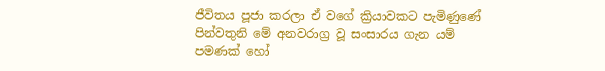ජීවිතය පූජා කරලා ඒ වගේ ක්‍රියාවකට පැමිණුණේ පින්වතුනි මේ අනවරාග්‍ර වූ සංසාරය ගැන යම් පමණක් හෝ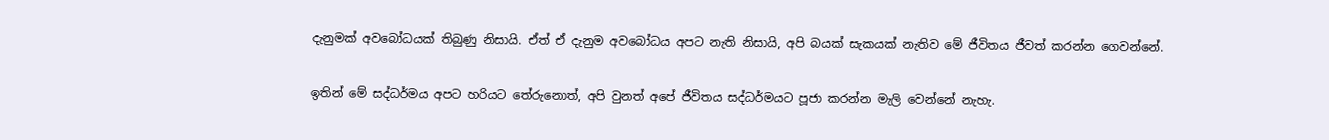දැනුමක් අවබෝධයක් තිබුණු නිසායි. ඒත් ඒ දැනුම අවබෝධය අපට නැති නිසායි, අපි බයක් සැකයක් නැතිව මේ ජීවිතය ජීවත් කරන්න ගෙවන්නේ.

ඉතින් මේ සද්ධර්මය අපට හරියට තේරුනොත්, අපි වුනත් අපේ ජීවිතය සද්ධර්මයට පූජා කරන්න මැලි වෙන්නේ නැහැ.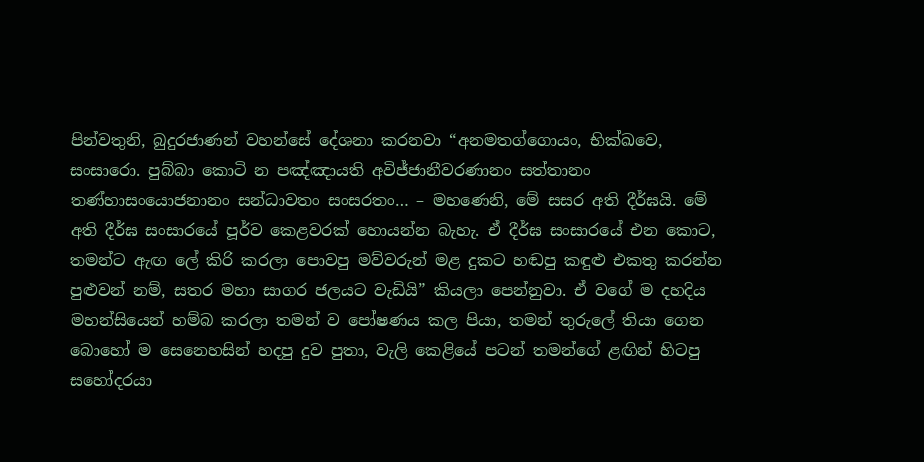පින්වතුනි, බුදුරජාණන් වහන්සේ දේශනා කරනවා “අනමතග්‌ගොයං, භික්‌ඛවෙ, සංසාරො. පුබ්‌බා කොටි න පඤ්‌ඤායති අවිජ්‌ජානීවරණානං සත්‌තානං තණ්‌හාසංයොජනානං සන්‌ධාවතං සංසරතං… – මහණෙනි, මේ සසර අති දීර්ඝයි. මේ අති දීර්ඝ සංසාරයේ පූර්ව කෙළවරක් හොයන්න බැහැ. ඒ දීර්ඝ සංසාරයේ එන කොට, තමන්ට ඇඟ ලේ කිරි කරලා පොවපු මව්වරුන් මළ දුකට හඬපු කඳුළු එකතු කරන්න පුළුවන් නම්, සතර මහා සාගර ජලයට වැඩියි” කියලා පෙන්නුවා. ඒ වගේ ම දහදිය මහන්සියෙන් හම්බ කරලා තමන් ව පෝෂණය කල පියා, තමන් තුරුලේ තියා ගෙන බොහෝ ම සෙනෙහසින් හදපු දුව පුතා, වැලි කෙළියේ පටන් තමන්ගේ ළඟින් හිටපු සහෝදරයා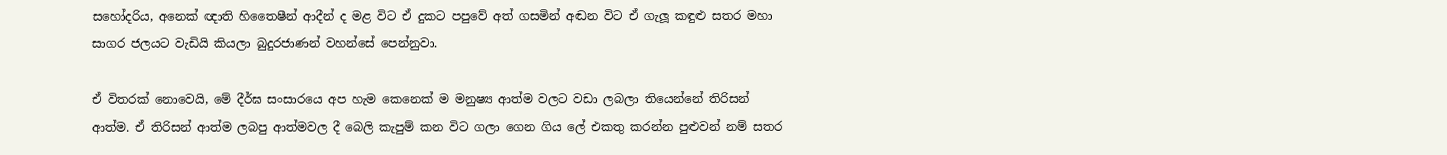සහෝදරිය, අනෙක් ඥාති හිතෛෂීන් ආදීන් ද මළ විට ඒ දුකට පපුවේ අත් ගසමින් අඬන විට ඒ ගැලූ කඳුළු සතර මහා සාගර ජලයට වැඩියි කියලා බුදුරජාණන් වහන්සේ පෙන්නුවා.

ඒ විතරක් නොවෙයි, මේ දීර්ඝ සංසාරයෙ අප හැම කෙනෙක් ම මනුෂ්‍ය ආත්ම වලට වඩා ලබලා තියෙන්නේ තිරිසන් ආත්ම. ඒ තිරිසන් ආත්ම ලබපු ආත්මවල දී බෙලි කැපුම් කන විට ගලා ගෙන ගිය ලේ එකතු කරන්න පුළුවන් නම් සතර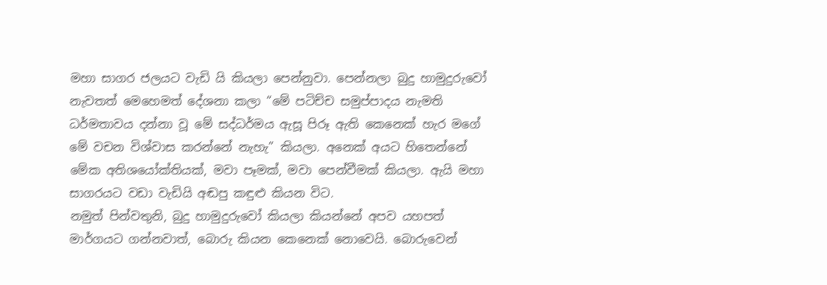මහා සාගර ජලයට වැඩි යි කියලා පෙන්නුවා. පෙන්නලා බුදු හාමුදුරුවෝ නැවතත් මෙහෙමත් දේශනා කලා “මේ පටිච්ච සමුප්පාදය නැමති ධර්මතාවය දන්නා වූ මේ සද්ධර්මය ඇසූ පිරූ ඇති කෙනෙක් හැර මගේ මේ වචන විශ්වාස කරන්නේ නැහැ” කියලා. අනෙක් අයට හිතෙන්නේ මේක අතිශයෝක්තියක්, මවා පෑමක්, මවා පෙන්වීමක් කියලා. ඇයි මහා සාගරයට වඩා වැඩියි අඬපු කඳුළු කියන විට.
නමුත් පින්වතුනි, බුදු හාමුදුරුවෝ කියලා කියන්නේ අපව යහපත් මාර්ගයට ගන්නවාත්, බොරු කියන කෙනෙක් නොවෙයි. බොරුවෙන්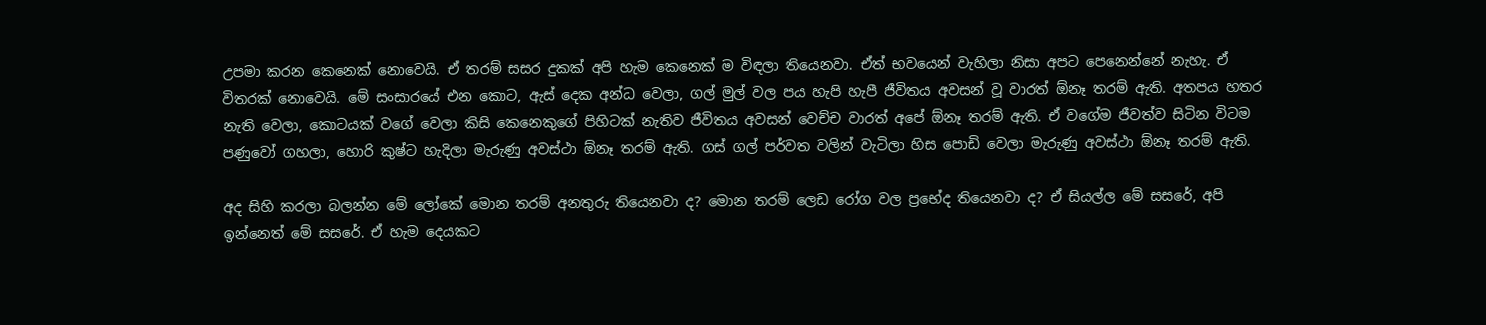උපමා කරන කෙනෙක් නොවෙයි. ඒ තරම් සසර දුකක් අපි හැම කෙනෙක් ම විඳලා තියෙනවා. ඒත් භවයෙන් වැහිලා නිසා අපට පෙනෙන්නේ නැහැ. ඒ විතරක් නොවෙයි. මේ සංසාරයේ එන කොට, ඇස් දෙක අන්ධ වෙලා, ගල් මුල් වල පය හැපි හැපී ජීවිතය අවසන් වූ වාරත් ඕනෑ තරම් ඇති. අතපය හතර නැති වෙලා, කොටයක් වගේ වෙලා කිසි කෙනෙකුගේ පිහිටක් නැතිව ජීවිතය අවසන් වෙච්ච වාරත් අපේ ඕනෑ තරම් ඇති. ඒ වගේම ජීවත්ව සිටින විටම පණුවෝ ගහලා, හොරි කුෂ්ට හැදිලා මැරුණු අවස්ථා ඕනෑ තරම් ඇති. ගස් ගල් පර්වත වලින් වැටිලා හිස පොඩි වෙලා මැරුණු අවස්ථා ඕනෑ තරම් ඇති.

අද සිහි කරලා බලන්න මේ ලෝකේ මොන තරම් අනතුරු තියෙනවා ද? මොන තරම් ලෙඩ රෝග වල ප්‍රභේද තියෙනවා ද? ඒ සියල්ල මේ සසරේ, අපි ඉන්නෙත් මේ සසරේ. ඒ හැම දෙයකට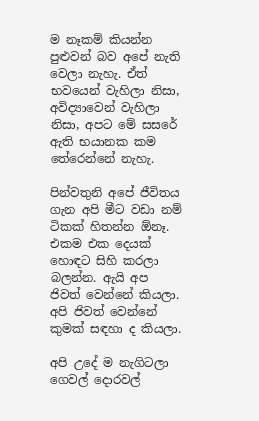ම නෑකම් කියන්න පුළුවන් බව අපේ නැති වෙලා නැහැ. ඒත් භවයෙන් වැහිලා නිසා, අවිද්‍යාවෙන් වැහිලා නිසා, අපට මේ සසරේ ඇති භයානක කම තේරෙන්නේ නැහැ.

පින්වතුනි අපේ ජීවිතය ගැන අපි මීට වඩා නම් ටිකක් හිතන්න ඕනෑ. එකම එක දෙයක් හොඳට සිහි කරලා බලන්න. ඇයි අප ජිවත් වෙන්නේ කියලා. අපි ජිවත් වෙන්නේ කුමක් සඳහා ද කියලා.

අපි උදේ ම නැගිටලා ගෙවල් දොරවල්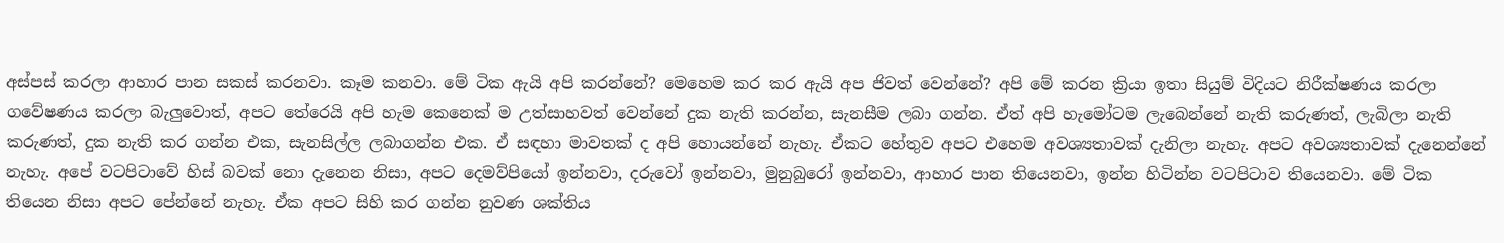අස්පස් කරලා ආහාර පාන සකස් කරනවා. කෑම කනවා. මේ ටික ඇයි අපි කරන්නේ? මෙහෙම කර කර ඇයි අප ජිවත් වෙන්නේ? අපි මේ කරන ක්‍රියා ඉතා සියුම් විදියට නිරීක්ෂණය කරලා ගවේෂණය කරලා බැලුවොත්, අපට තේරෙයි අපි හැම කෙනෙක් ම උත්සාහවත් වෙන්නේ දුක නැති කරන්න, සැනසීම ලබා ගන්න. ඒත් අපි හැමෝටම ලැබෙන්නේ නැති කරුණත්, ලැබිලා නැති කරුණත්, දුක නැති කර ගන්න එක, සැනසිල්ල ලබාගන්න එක. ඒ සඳහා මාවතක් ද අපි හොයන්නේ නැහැ. ඒකට හේතුව අපට එහෙම අවශ්‍යතාවක් දැනිලා නැහැ. අපට අවශ්‍යතාවක් දැනෙන්නේ නැහැ. අපේ වටපිටාවේ හිස් බවක් නො දැනෙන නිසා, අපට දෙමව්පියෝ ඉන්නවා, දරුවෝ ඉන්නවා, මුනුබුරෝ ඉන්නවා, ආහාර පාන තියෙනවා, ඉන්න හිටින්න වටපිටාව තියෙනවා. මේ ටික තියෙන නිසා අපට පේන්නේ නැහැ. ඒක අපට සිහි කර ගන්න නුවණ ශක්තිය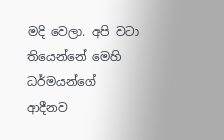මදි වෙලා. අපි වටා තියෙන්නේ මෙහි ධර්මයන්ගේ ආදීනව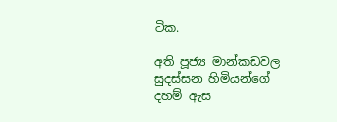ටික.

අති පූජ්‍ය මාන්කඩවල සුදස්සන හිමියන්ගේ දහම් ඇස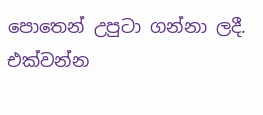පොතෙන් උපුටා ගන්නා ලදී. එක්වන්න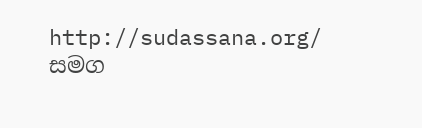http://sudassana.org/ සමග